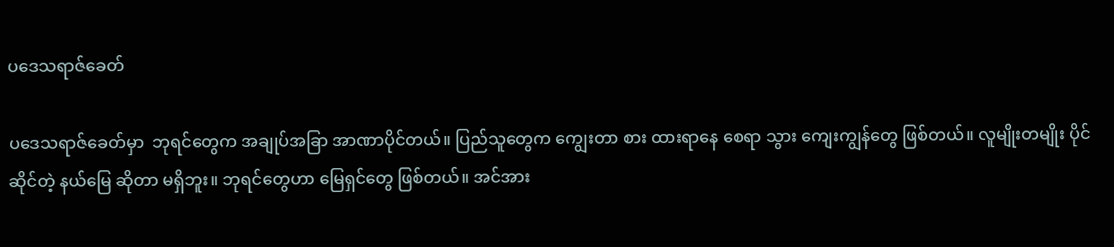ပဒေသရာဇ်ခေတ်

ပဒေသရာဇ်ခေတ်မှာ  ဘုရင်တွေက အချုပ်အခြာ အာဏာပိုင်တယ်။ ပြည်သူတွေက ကျွေးတာ စား ထားရာနေ စေရာ သွား ကျေးကျွန်တွေ ဖြစ်တယ်။ လူမျိုးတမျိုး ပိုင်ဆိုင်တဲ့ နယ်မြေ ဆိုတာ မရှိဘူး။ ဘုရင်တွေဟာ မြေရှင်တွေ ဖြစ်တယ်။ အင်အား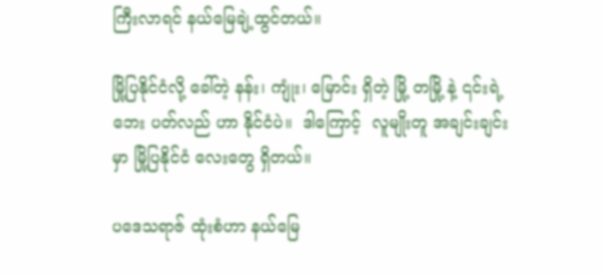ကြီးလာရင် နယ်မြေချဲ့ထွင်တယ်။

မြို့ပြနိုင်ငံလို့ ခေါ်တဲ့ နန်း၊ ကျုံး၊ မြောင်း ရှိတဲ့ မြို့ တမြို့ နဲ့ ၎င်းရဲ့ ဘေး ပတ်လည် ဟာ နိုင်ငံပဲ။  ဒါကြောင့်  လူမျိုးတူ အချင်းချင်း မှာ မြို့ပြနိုင်ငံ လေးတွေ ရှိတယ်။

ပဒေသရာဇ် ထုံးစံဟာ နယ်မြေ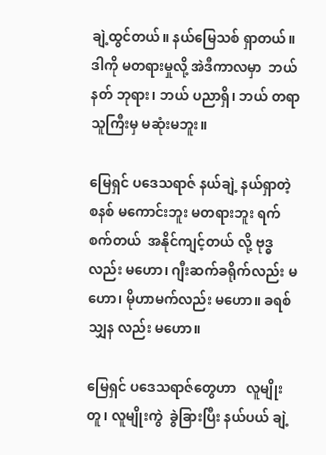ချဲ့ထွင်တယ်။ နယ်မြေသစ် ရှာတယ်။ ဒါကို မတရားမှုလို့ အဲဒီကာလမှာ  ဘယ်နတ် ဘုရား၊ ဘယ် ပညာရှိ၊ ဘယ် တရာသူကြီးမှ မဆုံးမဘူး။

မြေရှင် ပဒေသရာဇ် နယ်ချဲ့ နယ်ရှာတဲ့ စနစ် မကောင်းဘူး မတရားဘူး ရက်စက်တယ်  အနိုင်ကျင့်တယ် လို့ ဗုဒ္ဓလည်း မဟော၊ ဂျီးဆက်ခရိုက်လည်း မဟော၊ မိုဟာမက်လည်း မဟော။ ခရစ်သျှန လည်း မဟော။

မြေရှင် ပဒေသရာဇ်တွေဟာ   လူမျိုးတူ၊ လူမျိုးကွဲ  ခွဲခြားပြီး နယ်ပယ် ချဲ့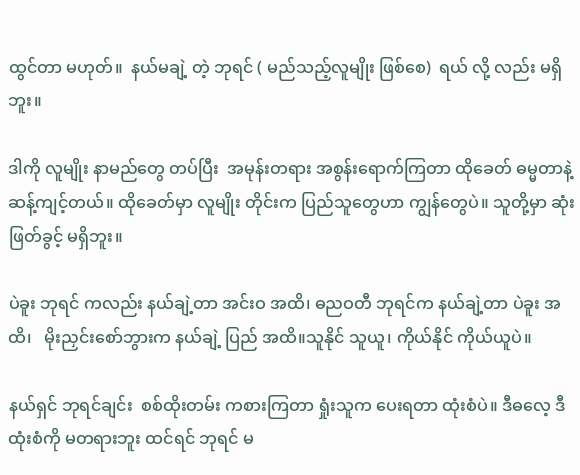ထွင်တာ မဟုတ်။  နယ်မချဲ့ တဲ့ ဘုရင် ( မည်သည့်လူမျိုး ဖြစ်စေ)  ရယ် လို့ လည်း မရှိဘူး။

ဒါကို လူမျိုး နာမည်တွေ တပ်ပြီး  အမုန်းတရား အစွန်းရောက်ကြတာ ထိုခေတ် ဓမ္မတာနဲ့ ဆန့်ကျင့်တယ်။ ထိုခေတ်မှာ လူမျိုး တိုင်းက ပြည်သူတွေဟာ ကျွန်တွေပဲ။ သူတို့မှာ ဆုံးဖြတ်ခွင့် မရှိဘူး။

ပဲခူး ဘုရင် ကလည်း နယ်ချဲ့တာ အင်းဝ အထိ၊ ဓညဝတီ ဘုရင်က နယ်ချဲ့တာ ပဲခူး အထိ၊   မိုးညှင်းစော်ဘွားက နယ်ချဲ့ ပြည် အထိ။သူနိုင် သူယူ၊ ကိုယ်နိုင် ကိုယ်ယူပဲ။

နယ်ရှင် ဘုရင်ချင်း  စစ်ထိုးတမ်း ကစားကြတာ ရှုံးသူက ပေးရတာ ထုံးစံပဲ။ ဒီဓလေ့ ဒီထုံးစံကို မတရားဘူး ထင်ရင် ဘုရင် မ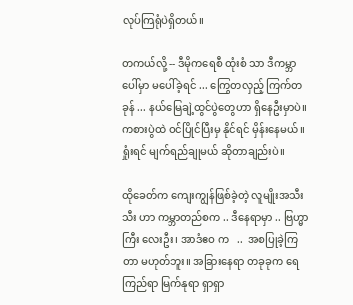လုပ်ကြရုံပဲရှိတယ်။

တကယ်လို့ -- ဒီမိုကရေစီ ထုံးစံ သာ ဒီကမ္ဘာပေါ်မှာ မပေါ်ခဲ့ရင် ... ကြွေတလှည့် ကြက်တခုန် ... နယ်မြေချဲ့ထွင်ပွဲတွေဟာ ရှိနေဦးမှာပဲ။ ကစားပွဲထဲ ဝင်ပြိုင်ပြီးမှ နိုင်ရင် မှိန်းနေမယ်။ ရှုံးရင် မျက်ရည်ချုမယ် ဆိုတာချည်းပဲ။

ထိုခေတ်က ကျေးကျွန်ဖြစ်ခဲ့တဲ့ လူမျိုးအသီးသီး ဟာ ကမ္ဘာတည်စက .. ဒီနေရာမှာ .. ဗြဟ္မာကြီး လေးဦး၊ အာဒံဧဝ က   ..  အစပြုခဲ့ကြတာ မဟုတ်ဘူး။ အခြားနေရာ တခုခုက ရေကြည်ရာ မြက်နုရာ ရှာရှာ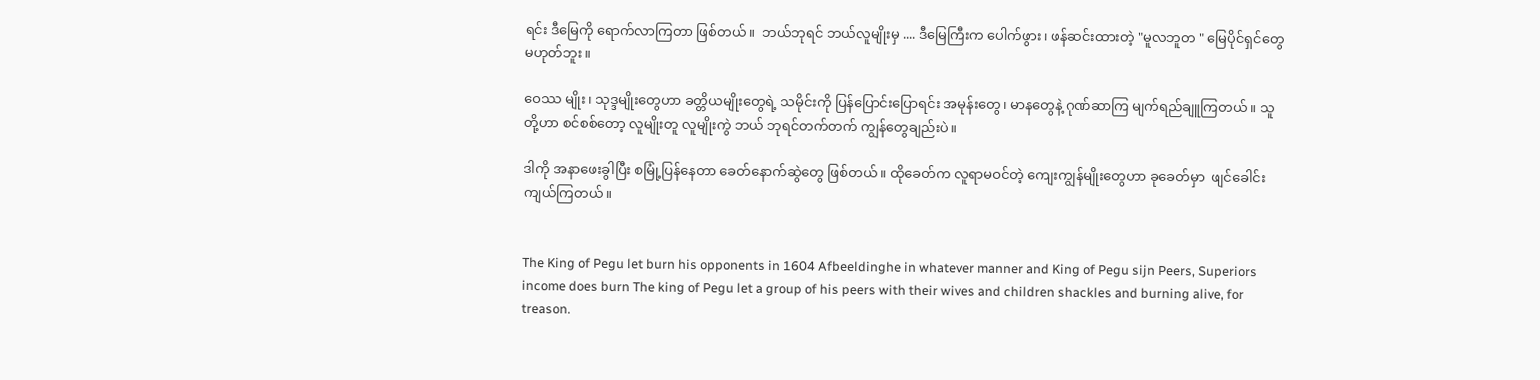ရင်း ဒီမြေကို ရောက်လာကြတာ ဖြစ်တယ်။  ဘယ်ဘုရင် ဘယ်လူမျိုးမှ .... ဒီမြေကြီးက ပေါက်ဖွား၊ ဖန်ဆင်းထားတဲ့ "မူလဘူတ " မြေပိုင်ရှင်တွေ မဟုတ်ဘူး။

ဝေဿ မျိုး၊ သုဒ္ဒမျိုးတွေဟာ ခတ္တိယမျိုးတွေရဲ့ သမိုင်းကို ပြန်ပြောင်းပြောရင်း အမုန်းတွေ၊ မာနတွေနဲ့ ဂုဏ်ဆာကြ မျက်ရည်ချူကြတယ်။ သူတို့ဟာ စင်စစ်တော့ လူမျိုးတူ လူမျိုးကွဲ ဘယ် ဘုရင်တက်တက် ကျွန်တွေချည်းပဲ။

ဒါကို အနာဖေးခွါပြီး စမြုံ့ပြန်နေတာ ခေတ်နောက်ဆွဲတွေ ဖြစ်တယ်။ ထိုခေတ်က လူရာမဝင်တဲ့ ကျေးကျွန်မျိုးတွေဟာ ခုခေတ်မှာ  ဖျင်ခေါင်းကျယ်ကြတယ်။


The King of Pegu let burn his opponents in 1604 Afbeeldinghe in whatever manner and King of Pegu sijn Peers, Superiors income does burn The king of Pegu let a group of his peers with their wives and children shackles and burning alive, for treason.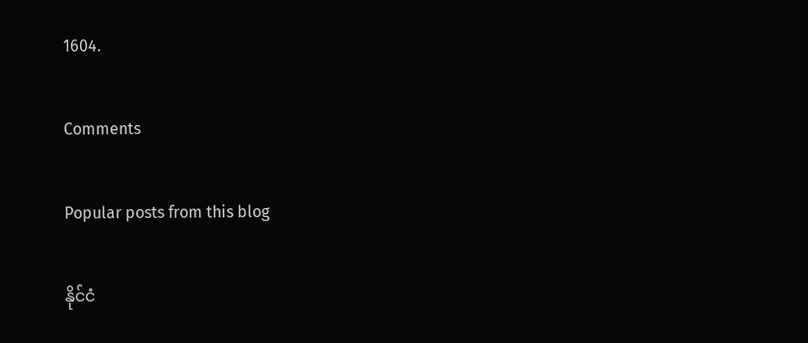1604.

Comments

Popular posts from this blog

နိုင်ငံ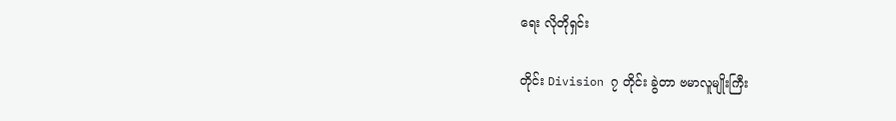ရေး လိုတိုရှင်း

တိုင်း Division ၇ တိုင်း ခွဲတာ ဗမာလူမျိုးကြီး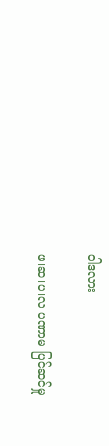ဝါဒလား

ဖ၊ဆ၊ပ၊လ ပဏာမ ပြင်ဆင်မှု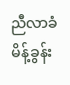ညီလာခံမိန့်ခွန်း